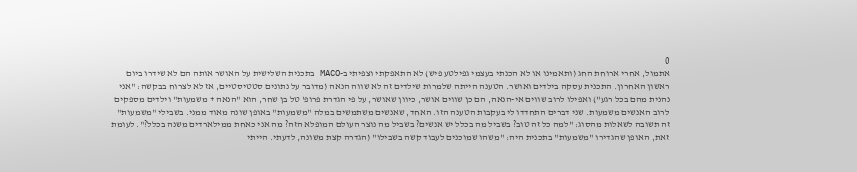0
אתמול, אחרי ארוחת החג (ותאמינו או לא הכנתי בעצמי גפילטע פיש) לא התאפקתי וצפיתי ב-MACO בתכנית השלישית על האושר אותה הם לא שידרו ביום ראשון האחרון. התכנית עסקה בילדים ואושר. הטענה הייתה שלמרות שילדים זה לא שווה הנאה (מדובר על נתונים סטטיסטיים, אז לא לצרוח בבקשה: "אני נהנית מהם בכל רגע") ואפילו לרוב שווים אי-הנאה, הם כן שווים אושר, כיוון שאושר, על פי הגדרת פרופ' טל בן שחר, הוא "הנאה + משמעות" וילדים מספקים לרוב האנשים משמעות. שני דברים התחדדו לי בעקבות הטענה הזו. האחד, שאנשים משתמשים במלה "משמעות" באופן שונה מאוד ממני. בשבילי "משמעות" זה תשובה לשאלות מהסוג: "למה כל זה טוב? בשביל מה בכלל יש אנשים? בשביל מה נוצר העולם המופלא הזה? מה אני כאחת ממילארדים משנה בכלל?". לעומת זאת, האופן שהגדירו "משמעות" בתכנית היה: "משהו שמוכנים לעבוד קשה בשבילו" (הגדרה קצת משונה, לדעתי. הייתי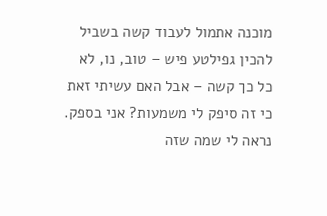מוכנה אתמול לעבוד קשה בשביל להכין גפילטע פיש – טוב, נו, לא כל כך קשה – אבל האם עשיתי זאת כי זה סיפק לי משמעות? אני בספק. נראה לי שמה שזה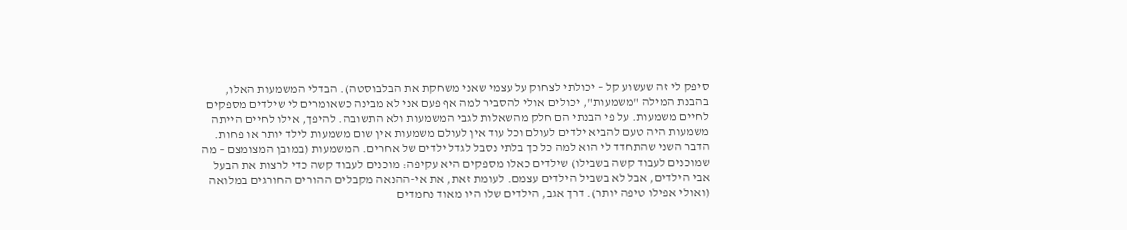סיפק לי זה שעשוע קל – יכולתי לצחוק על עצמי שאני משחקת את הבלבוסטה). הבדלי המשמעות האלו, בהבנת המילה "משמעות", יכולים אולי להסביר למה אף פעם אני לא מבינה כשאומרים לי שילדים מספקים לחיים משמעות. על פי הבנתי הם חלק מהשאלות לגבי המשמעות ולא התשובה. להיפך, אילו לחיים הייתה משמעות היה טעם להביא ילדים לעולם וכל עוד אין לעולם משמעות אין שום משמעות לילד יותר או פחות. הדבר השני שהתחדד לי הוא למה כל כך בלתי נסבל לגדל ילדים של אחרים. המשמעות (במובן המצומצם – מה שמוכנים לעבוד קשה בשבילו) שילדים כאלו מספקים היא עקיפה: מוכנים לעבוד קשה כדי לרצות את הבעל אבי הילדים, אבל לא בשביל הילדים עצמם. לעומת זאת, את אי-ההנאה מקבלים ההורים החורגים במלואה (ואולי אפילו טיפה יותר). דרך אגב, הילדים שלו היו מאוד נחמדים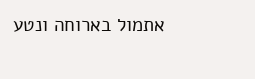אתמול בארוחה ונטע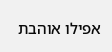אפילו אוהבת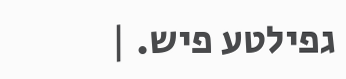גפילטע פיש. |